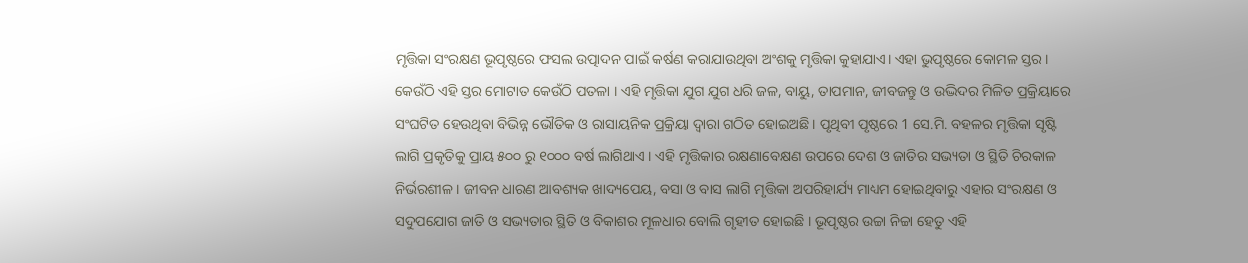ମୃତ୍ତିକା ସଂରକ୍ଷଣ ଭୂପୃଷ୍ଠରେ ଫସଲ ଉତ୍ପାଦନ ପାଇଁ କର୍ଷଣ କରାଯାଉଥିବା ଅଂଶକୁ ମୃତ୍ତିକା କୁହାଯାଏ। ଏହା ଭୁପୃଷ୍ଠରେ କୋମଳ ସ୍ତର । କେଉଁଠି ଏହି ସ୍ତର ମୋଟାତ କେଉଁଠି ପତଳା । ଏହି ମୃତ୍ତିକା ଯୁଗ ଯୁଗ ଧରି ଜଳ, ବାୟୁ, ତାପମାନ, ଜୀବଜନ୍ତୁ ଓ ଉଦ୍ଭିଦର ମିଳିତ ପ୍ରକ୍ରିୟାରେ ସଂଘଟିତ ହେଉଥିବା ବିଭିନ୍ନ ଭୌତିକ ଓ ରାସାୟନିକ ପ୍ରକ୍ରିୟା ଦ୍ଵାରା ଗଠିତ ହୋଇଅଛି । ପୃଥିବୀ ପୃଷ୍ଠରେ 1 ସେ.ମି. ବହଳର ମୃତ୍ତିକା ସୃଷ୍ଟି ଲାଗି ପ୍ରକୃତିକୁ ପ୍ରାୟ ୫୦୦ ରୁ ୧୦୦୦ ବର୍ଷ ଲାଗିଥାଏ । ଏହି ମୃତ୍ତିକାର ରକ୍ଷଣାବେକ୍ଷଣ ଉପରେ ଦେଶ ଓ ଜାତିର ସଭ୍ୟତା ଓ ସ୍ଥିତି ଚିରକାଳ ନିର୍ଭରଶୀଳ । ଜୀବନ ଧାରଣ ଆବଶ୍ୟକ ଖାଦ୍ୟପେୟ, ବସା ଓ ବାସ ଲାଗି ମୃତ୍ତିକା ଅପରିହାର୍ଯ୍ୟ ମାଧ୍ୟମ ହୋଇଥିବାରୁ ଏହାର ସଂରକ୍ଷଣ ଓ ସଦୁପଯୋଗ ଜାତି ଓ ସଭ୍ୟତାର ସ୍ଥିତି ଓ ବିକାଶର ମୂଳଧାର ବୋଲି ଗୃହୀତ ହୋଇଛି । ଭୂପୃଷ୍ଠର ଉଚ୍ଚା ନିଚ୍ଚା ହେତୁ ଏହି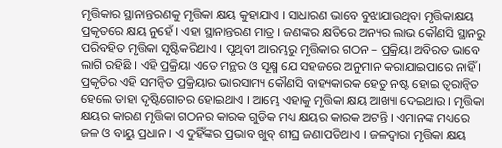ମୃତ୍ତିକାର ସ୍ଥାନାନ୍ତରଣକୁ ମୃତ୍ତିକା କ୍ଷୟ କୁହାଯାଏ । ସାଧାରଣ ଭାବେ ବୁଝାଯାଉଥିବା ମୃତ୍ତିକାକ୍ଷୟ ପ୍ରକୃତରେ କ୍ଷୟ ନୁହେଁ । ଏହା ସ୍ଥାନାନ୍ତରଣ ମାତ୍ର । ଜଣଙ୍କର କ୍ଷତିରେ ଅନ୍ୟର ଲାଭ କୌଣସି ସ୍ଥାନରୁ ପରିବହିତ ମୃତ୍ତିକା ସୃଷ୍ଟିକରିଥାଏ । ପୃଥିବୀ ଆରମ୍ଭରୁ ମୃତ୍ତିକାର ଗଠନ – ପ୍ରକ୍ରିୟା ଅବିରତ ଭାବେ ଲାଗି ରହିଛି । ଏହି ପ୍ରକ୍ରିୟା ଏତେ ମନ୍ଥର ଓ ସୂକ୍ଷ୍ମ ଯେ ସହଜରେ ଅନୁମାନ କରାଯାଇପାରେ ନାହିଁ । ପ୍ରକୃତିର ଏହି ସମନ୍ଵିତ ପ୍ରକ୍ରିୟାର ଭାରସାମ୍ୟ କୌଣସି ବାହ୍ୟକାରକ ହେତୁ ନଷ୍ଟ ହୋଇ ତ୍ୱରାନ୍ୱିତ ହେଲେ ତାହା ଦୃଷ୍ଟିଗୋଚର ହୋଇଥାଏ । ଆମ୍ଭେ ଏହାକୁ ମୃତ୍ତିକା କ୍ଷୟ ଆଖ୍ୟା ଦେଇଥାଉ । ମୃତ୍ତିକା କ୍ଷୟର କାରଣ ମୃତ୍ତିକା ଗଠନର କାରକ ଗୁଡିକ ମଧ୍ୟ କ୍ଷୟର କାରକ ଅଟନ୍ତି । ଏମାନଙ୍କ ମଧ୍ୟରେ ଜଳ ଓ ବାୟୁ ପ୍ରଧାନ । ଏ ଦୁହିଁଙ୍କର ପ୍ରଭାବ ଖୁବ୍ ଶୀଘ୍ର ଜଣାପଡିଥାଏ । ଜଳଦ୍ଵାରା ମୃତ୍ତିକା କ୍ଷୟ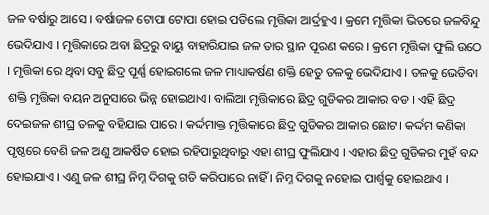ଜଳ ବର୍ଷାରୁ ଆସେ । ବର୍ଷାଜଳ ଟୋପା ଟୋପା ହୋଇ ପଡିଲେ ମୃତ୍ତିକା ଆର୍ଦ୍ରହୁଏ । କ୍ରମେ ମୃତ୍ତିକା ଭିତରେ ଜଳବିନ୍ଦୁ ଭେଦିଯାଏ । ମୃତ୍ତିକାରେ ଅବା ଛିଦ୍ରରୁ ବାୟୁ ବାହାରିଯାଇ ଜଳ ତାର ସ୍ଥାନ ପୂରଣ କରେ । କ୍ରମେ ମୃତ୍ତିକା ଫୁଲି ଉଠେ । ମୃତ୍ତିକା ରେ ଥିବା ସବୁ ଛିଦ୍ର ପୂର୍ଣ୍ଣ ହୋଇଗଲେ ଜଳ ମାଧ୍ୟାକର୍ଷଣ ଶକ୍ତି ହେତୁ ତଳକୁ ଭେଦିଯାଏ । ତଳକୁ ଭେଡିବା ଶକ୍ତି ମୃତ୍ତିକା ବୟନ ଅନୁସାରେ ଭିନ୍ନ ହୋଇଥାଏ। ବାଲିଆ ମୃତ୍ତିକାରେ ଛିଦ୍ର ଗୁଡିକର ଆକାର ବଡ । ଏହି ଛିଦ୍ର ଦେଇଜଳ ଶୀଘ୍ର ତଳକୁ ବହିଯାଇ ପାରେ । କର୍ଦ୍ଦମାକ୍ତ ମୃତ୍ତିକାରେ ଛିଦ୍ର ଗୁଡିକର ଆକାର ଛୋଟ। କର୍ଦ୍ଦମ କଣିକା ପୃଷ୍ଠରେ ବେଶି ଜଳ ଅଣୁ ଆକର୍ଷିତ ହୋଇ ରହିପାରୁଥିବାରୁ ଏହା ଶୀଘ୍ର ଫୁଲିଯାଏ । ଏହାର ଛିଦ୍ର ଗୁଡିକର ମୁହଁ ବନ୍ଦ ହୋଇଯାଏ । ଏଣୁ ଜଳ ଶୀଘ୍ର ନିମ୍ନ ଦିଗକୁ ଗତି କରିପାରେ ନାହିଁ । ନିମ୍ନ ଦିଗକୁ ନହୋଇ ପାର୍ଶ୍ଵକୁ ହୋଇଥାଏ ।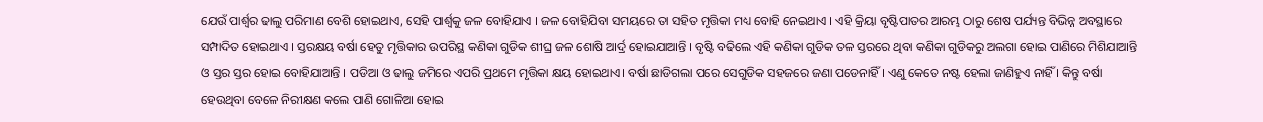ଯେଉଁ ପାର୍ଶ୍ଵର ଢାଲୁ ପରିମାଣ ବେଶି ହୋଇଥାଏ, ସେହି ପାର୍ଶ୍ଵକୁ ଜଳ ବୋହିଯାଏ । ଜଳ ବୋହିଯିବା ସମୟରେ ତା ସହିତ ମୃତ୍ତିକା ମଧ୍ୟ ବୋହି ନେଇଥାଏ । ଏହି କ୍ରିୟା ବୃଷ୍ଟିପାତର ଆରମ୍ଭ ଠାରୁ ଶେଷ ପର୍ଯ୍ୟନ୍ତ ବିଭିନ୍ନ ଅବସ୍ଥାରେ ସମ୍ପାଦିତ ହୋଇଥାଏ । ସ୍ତରକ୍ଷୟ ବର୍ଷା ହେତୁ ମୃତ୍ତିକାର ଉପରିସ୍ଥ କଣିକା ଗୁଡିକ ଶୀଘ୍ର ଜଳ ଶୋଷି ଆର୍ଦ୍ର ହୋଇଯାଆନ୍ତି । ବୃଷ୍ଟି ବଢିଲେ ଏହି କଣିକା ଗୁଡିକ ତଳ ସ୍ତରରେ ଥିବା କଣିକା ଗୁଡିକରୁ ଅଲଗା ହୋଇ ପାଣିରେ ମିଶିଯାଆନ୍ତି ଓ ସ୍ତର ସ୍ତର ହୋଇ ବୋହିଯାଆନ୍ତି । ପଡିଆ ଓ ଢାଲୁ ଜମିରେ ଏପରି ପ୍ରଥମେ ମୃତ୍ତିକା କ୍ଷୟ ହୋଇଥାଏ। ବର୍ଷା ଛାଡିଗଲା ପରେ ସେଗୁଡିକ ସହଜରେ ଜଣା ପଡେନାହିଁ । ଏଣୁ କେତେ ନଷ୍ଟ ହେଲା ଜାଣିହୁଏ ନାହିଁ । କିନ୍ତୁ ବର୍ଷା ହେଉଥିବା ବେଳେ ନିରୀକ୍ଷଣ କଲେ ପାଣି ଗୋଳିଆ ହୋଇ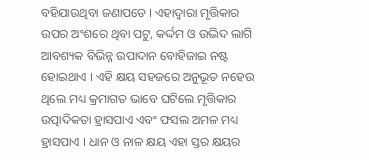ବହିଯାଉଥିବା ଜଣାପଡେ । ଏହାଦ୍ଵାରା ମୃତ୍ତିକାର ଉପର ଅଂଶରେ ଥିବା ପଟୁ, କର୍ଦ୍ଦମ ଓ ଉଦ୍ଭିଦ ଲାଗି ଆବଶ୍ୟକ ବିଭିନ୍ନ ଉପାଦାନ ବୋହିଜାଇ ନଷ୍ଟ ହୋଇଥାଏ । ଏହି କ୍ଷୟ ସହଜରେ ଅନୁଭୂତ ନହେଉ ଥିଲେ ମଧ୍ୟ କ୍ରମାଗତ ଭାବେ ଘଟିଲେ ମୃତ୍ତିକାର ଉତ୍ପାଦିକତା ହ୍ରାସପାଏ ଏବଂ ଫସଲ ଅମଳ ମଧ୍ୟ ହ୍ରାସପାଏ । ଧାନ ଓ ନାଳ କ୍ଷୟ ଏହା ସ୍ତର କ୍ଷୟର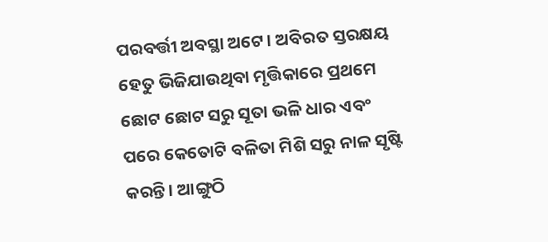ପରବର୍ତ୍ତୀ ଅବସ୍ଥା ଅଟେ । ଅବିରତ ସ୍ତରକ୍ଷୟ ହେତୁ ଭିଜିଯାଉଥିବା ମୃତ୍ତିକାରେ ପ୍ରଥମେ ଛୋଟ ଛୋଟ ସରୁ ସୂତା ଭଳି ଧାର ଏବଂ ପରେ କେତୋଟି ବଳିତା ମିଶି ସରୁ ନାଳ ସୃଷ୍ଟି କରନ୍ତି । ଆଙ୍ଗୁଠି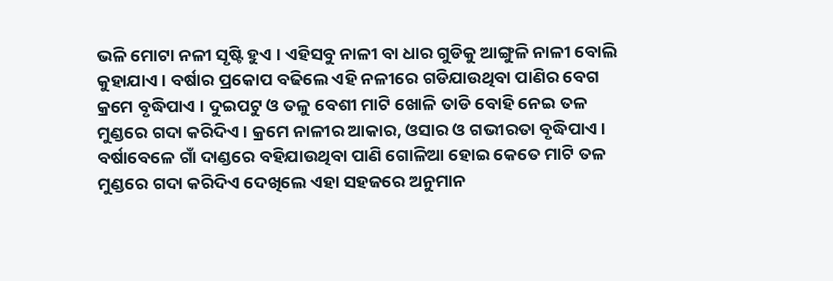ଭଳି ମୋଟା ନଳୀ ସୃଷ୍ଟି ହୁଏ । ଏହିସବୁ ନାଳୀ ବା ଧାର ଗୁଡିକୁ ଆଙ୍ଗୁଳି ନାଳୀ ବୋଲି କୁହାଯାଏ । ବର୍ଷାର ପ୍ରକୋପ ବଢିଲେ ଏହି ନଳୀରେ ଗଡିଯାଉଥିବା ପାଣିର ବେଗ କ୍ରମେ ବୃଦ୍ଧିପାଏ । ଦୁଇପଟୁ ଓ ତଳୁ ବେଶୀ ମାଟି ଖୋଳି ତାଡି ବୋହି ନେଇ ତଳ ମୁଣ୍ଡରେ ଗଦା କରିଦିଏ । କ୍ରମେ ନାଳୀର ଆକାର, ଓସାର ଓ ଗଭୀରତା ବୃଦ୍ଧିପାଏ । ବର୍ଷାବେଳେ ଗାଁ ଦାଣ୍ଡରେ ବହିଯାଉଥିବା ପାଣି ଗୋଳିଆ ହୋଇ କେତେ ମାଟି ତଳ ମୁଣ୍ଡରେ ଗଦା କରିଦିଏ ଦେଖିଲେ ଏହା ସହଜରେ ଅନୁମାନ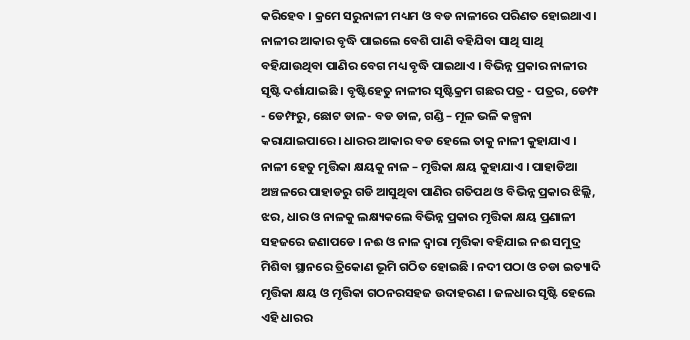କରିହେବ । କ୍ରମେ ସରୁନାଳୀ ମଧ୍ୟମ ଓ ବଡ ନାଳୀରେ ପରିଣତ ହୋଇଥାଏ। ନାଳୀର ଆକାର ବୃଦ୍ଧି ପାଇଲେ ବେଶି ପାଣି ବହିଯିବା ସାଥି ସାଥି ବହିଯାଉଥିବା ପାଣିର ବେଗ ମଧ୍ୟ ବୃଦ୍ଧି ପାଇଥାଏ । ବିଭିନ୍ନ ପ୍ରକାର ନାଳୀର ସୃଷ୍ଟି ଦର୍ଶାଯାଇଛି । ବୃଷ୍ଟିହେତୁ ନାଳୀର ସୃଷ୍ଟିକ୍ରମ ଗଛର ପତ୍ର - ପତ୍ରର, ଡେମ୍ଫ - ଡେମ୍ଫରୁ, ଛୋଟ ଡାଳ- ବଡ ଡାଳ, ଗଣ୍ଡି – ମୂଳ ଭଳି କଳ୍ପନା କରାଯାଇପାରେ । ଧାରର ଆକାର ବଡ ହେଲେ ତାକୁ ନାଳୀ କୁହାଯାଏ । ନାଳୀ ହେତୁ ମୃତ୍ତିକା କ୍ଷୟକୁ ନାଳ – ମୃତ୍ତିକା କ୍ଷୟ କୁହାଯାଏ । ପାହାଡିଆ ଅଞ୍ଚଳରେ ପାହାଡରୁ ଗଡି ଆସୁଥିବା ପାଣିର ଗତିପଥ ଓ ବିଭିନ୍ନ ପ୍ରକାର ଝିଲ୍ଲି, ଝର, ଧାର ଓ ନାଳକୁ ଲକ୍ଷ୍ୟକଲେ ବିଭିନ୍ନ ପ୍ରକାର ମୃତ୍ତିକା କ୍ଷୟ ପ୍ରଣାଳୀ ସହଜରେ ଜଣାପଡେ । ନଈ ଓ ନାଳ ଦ୍ଵାରା ମୃତ୍ତିକା ବହିଯାଇ ନଈ ସମୁଦ୍ର ମିଶିବା ସ୍ଥାନରେ ତ୍ରିକୋଣ ଭୂମି ଗଠିତ ହୋଇଛି । ନଦୀ ପଠା ଓ ଚଡା ଇତ୍ୟାଦି ମୃତ୍ତିକା କ୍ଷୟ ଓ ମୃତ୍ତିକା ଗଠନରସହଜ ଉଦାହରଣ । ଜଳଧାର ସୃଷ୍ଟି ହେଲେ ଏହି ଧାରର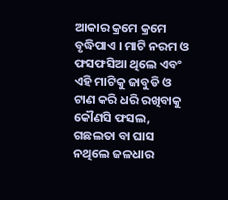ଆକାର କ୍ରମେ କ୍ରମେ ବୃଦ୍ଧିପାଏ । ମାଟି ନରମ ଓ ଫସଫସିଆ ଥିଲେ ଏବଂ ଏହି ମାଟିକୁ ଜାବୁଡି ଓ ଟାଣ କରି ଧରି ରଖିବାକୁ କୌଣସି ଫସଲ, ଗଛଲତା ବା ଘାସ ନଥିଲେ ଜଳଧାର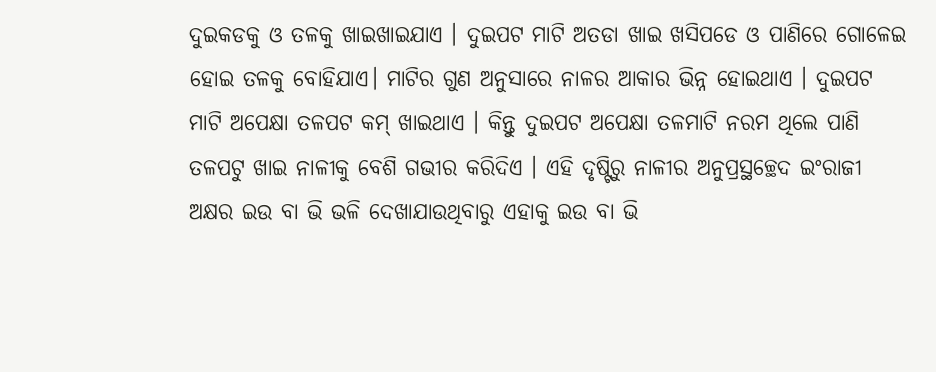ଦୁଇକଡକୁ ଓ ତଳକୁ ଖାଇଖାଇଯାଏ । ଦୁଇପଟ ମାଟି ଅତଡା ଖାଇ ଖସିପଡେ ଓ ପାଣିରେ ଗୋଳେଇ ହୋଇ ତଳକୁ ବୋହିଯାଏ। ମାଟିର ଗୁଣ ଅନୁସାରେ ନାଳର ଆକାର ଭିନ୍ନ ହୋଇଥାଏ । ଦୁଇପଟ ମାଟି ଅପେକ୍ଷା ତଳପଟ କମ୍ ଖାଇଥାଏ । କିନ୍ତୁ ଦୁଇପଟ ଅପେକ୍ଷା ତଳମାଟି ନରମ ଥିଲେ ପାଣି ତଳପଟୁ ଖାଇ ନାଳୀକୁ ବେଶି ଗଭୀର କରିଦିଏ । ଏହି ଦୃଷ୍ଟିରୁ ନାଳୀର ଅନୁପ୍ରସ୍ଥଚ୍ଛେଦ ଇଂରାଜୀ ଅକ୍ଷର ଇଉ ବା ଭି ଭଳି ଦେଖାଯାଉଥିବାରୁ ଏହାକୁ ଇଉ ବା ଭି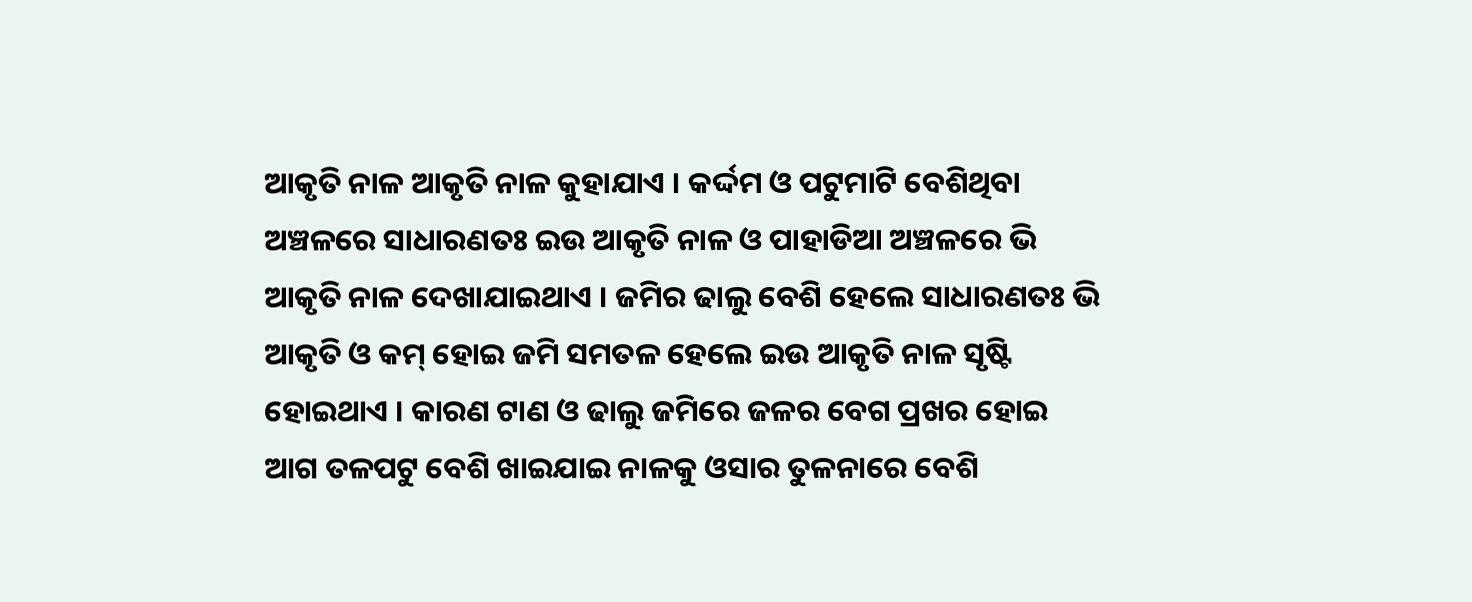ଆକୃତି ନାଳ ଆକୃତି ନାଳ କୁହାଯାଏ । କର୍ଦ୍ଦମ ଓ ପଟୁମାଟି ବେଶିଥିବା ଅଞ୍ଚଳରେ ସାଧାରଣତଃ ଇଉ ଆକୃତି ନାଳ ଓ ପାହାଡିଆ ଅଞ୍ଚଳରେ ଭି ଆକୃତି ନାଳ ଦେଖାଯାଇଥାଏ । ଜମିର ଢାଲୁ ବେଶି ହେଲେ ସାଧାରଣତଃ ଭି ଆକୃତି ଓ କମ୍ ହୋଇ ଜମି ସମତଳ ହେଲେ ଇଉ ଆକୃତି ନାଳ ସୃଷ୍ଟି ହୋଇଥାଏ । କାରଣ ଟାଣ ଓ ଢାଲୁ ଜମିରେ ଜଳର ବେଗ ପ୍ରଖର ହୋଇ ଆଗ ତଳପଟୁ ବେଶି ଖାଇଯାଇ ନାଳକୁ ଓସାର ତୁଳନାରେ ବେଶି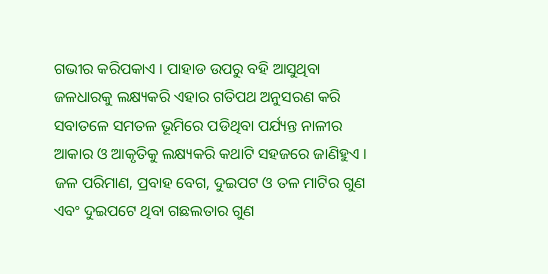ଗଭୀର କରିପକାଏ । ପାହାଡ ଉପରୁ ବହି ଆସୁଥିବା ଜଳଧାରକୁ ଲକ୍ଷ୍ୟକରି ଏହାର ଗତିପଥ ଅନୁସରଣ କରି ସବାତଳେ ସମତଳ ଭୂମିରେ ପଡିଥିବା ପର୍ଯ୍ୟନ୍ତ ନାଳୀର ଆକାର ଓ ଆକୃତିକୁ ଲକ୍ଷ୍ୟକରି କଥାଟି ସହଜରେ ଜାଣିହୁଏ । ଜଳ ପରିମାଣ, ପ୍ରବାହ ବେଗ, ଦୁଇପଟ ଓ ତଳ ମାଟିର ଗୁଣ ଏବଂ ଦୁଇପଟେ ଥିବା ଗଛଲତାର ଗୁଣ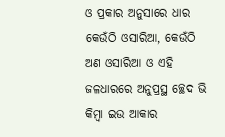ଓ ପ୍ରକାର ଅନୁସାରେ ଧାର କେଉଁଠି ଓସାରିଆ, କେଉଁଠି ଅଣ ଓସାରିଆ ଓ ଏହି ଜଳଧାରରେ ଅନୁପ୍ରସ୍ଥ ଚ୍ଛେଦ ଭି କିମ୍ବା ଇଉ ଆକାର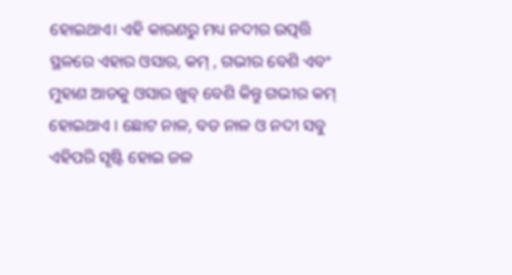ହୋଇଥାଏ। ଏହି କାରଣରୁ ମଧ୍ୟ ନଦୀର ଉତ୍ପତ୍ତି ସ୍ଥଳରେ ଏହାର ଓସାର, କମ୍ , ଗଭୀର ବେଶି ଏବଂ ମୁହାଣ ଆଡକୁ ଓସାର ଖୁବ୍ ବେଶି କିନ୍ତୁ ଗଭୀର କମ୍ ହୋଇଥାଏ । ଛୋଟ ନାଳ, ବଡ ନାଳ ଓ ନଦୀ ସବୁ ଏହିପରି ସୃଷ୍ଟି ହୋଇ ଜଳ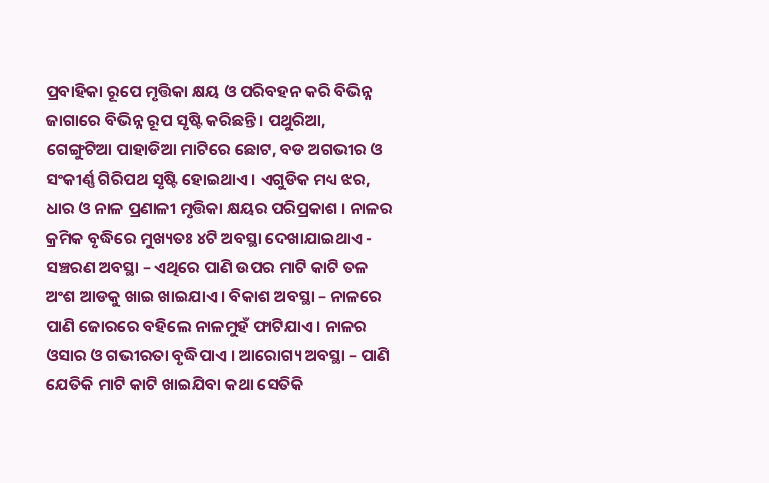ପ୍ରବାହିକା ରୂପେ ମୃତ୍ତିକା କ୍ଷୟ ଓ ପରିବହନ କରି ବିଭିନ୍ନ ଜାଗାରେ ବିଭିନ୍ନ ରୂପ ସୃଷ୍ଟି କରିଛନ୍ତି । ପଥୁରିଆ, ଗେଙ୍ଗୁଟିଆ ପାହାଡିଆ ମାଟିରେ ଛୋଟ, ବଡ ଅଗଭୀର ଓ ସଂକୀର୍ଣ୍ଣ ଗିରିପଥ ସୃଷ୍ଟି ହୋଇଥାଏ । ଏଗୁଡିକ ମଧ୍ୟ ଝର, ଧାର ଓ ନାଳ ପ୍ରଣାଳୀ ମୃତ୍ତିକା କ୍ଷୟର ପରିପ୍ରକାଶ । ନାଳର କ୍ରମିକ ବୃଦ୍ଧିରେ ମୁଖ୍ୟତଃ ୪ଟି ଅବସ୍ଥା ଦେଖାଯାଇଥାଏ - ସଞ୍ଚରଣ ଅବସ୍ଥା – ଏଥିରେ ପାଣି ଉପର ମାଟି କାଟି ତଳ ଅଂଶ ଆଡକୁ ଖାଇ ଖାଇଯାଏ । ବିକାଶ ଅବସ୍ଥା – ନାଳରେ ପାଣି ଜୋରରେ ବହିଲେ ନାଳମୁହଁ ଫାଟିଯାଏ । ନାଳର ଓସାର ଓ ଗଭୀରତା ବୃଦ୍ଧିପାଏ । ଆରୋଗ୍ୟ ଅବସ୍ଥା – ପାଣି ଯେତିକି ମାଟି କାଟି ଖାଇଯିବା କଥା ସେତିକି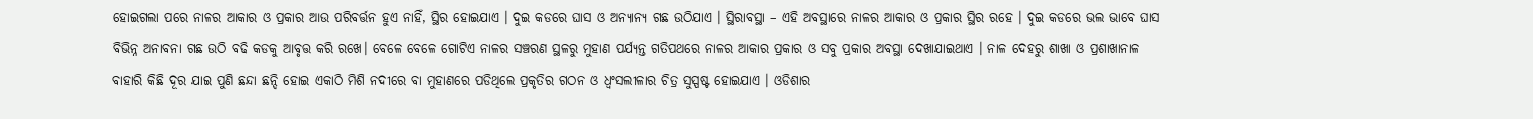ହୋଇଗଲା ପରେ ନାଳର ଆକାର ଓ ପ୍ରକାର ଆଉ ପରିବର୍ତ୍ତନ ହୁଏ ନାହିଁ, ସ୍ଥିର ହୋଇଯାଏ । ଦୁଇ କଡରେ ଘାସ ଓ ଅନ୍ୟାନ୍ୟ ଗଛ ଉଠିଯାଏ । ସ୍ଥିରାବସ୍ଥା – ଏହି ଅବସ୍ଥାରେ ନାଳର ଆକାର ଓ ପ୍ରକାର ସ୍ଥିର ରହେ । ଦୁଇ କଡରେ ଭଲ ଭାବେ ଘାସ ବିଭିନ୍ନ ଅନାବନା ଗଛ ଉଠି ବଢି କଡକୁ ଆବୃତ୍ତ କରି ରଖେ। ବେଳେ ବେଳେ ଗୋଟିଏ ନାଳର ସଞ୍ଚରଣ ସ୍ଥଳରୁ ମୁହାଣ ପର୍ଯ୍ୟନ୍ତ ଗତିପଥରେ ନାଳର ଆକାର ପ୍ରକାର ଓ ସବୁ ପ୍ରକାର ଅବସ୍ଥା ଦେଖାଯାଇଥାଏ । ନାଳ ଦେହରୁ ଶାଖା ଓ ପ୍ରଶାଖାନାଳ ବାହାରି କିଛି ଦୂର ଯାଇ ପୁଣି ଛନ୍ଦା ଛନ୍ଦି ହୋଇ ଏକାଠି ମିଶି ନଦୀରେ ବା ମୁହାଣରେ ପଡିଥିଲେ ପ୍ରକୃତିର ଗଠନ ଓ ଧ୍ଵଂସଲୀଳାର ଚିତ୍ର ସୁସ୍ପଷ୍ଟ ହୋଇଯାଏ । ଓଡିଶାର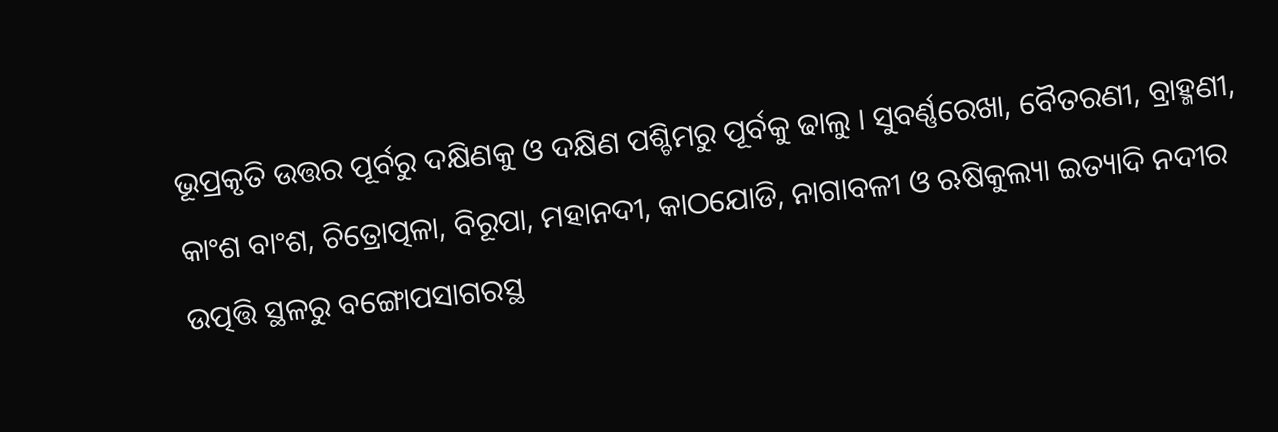ଭୂପ୍ରକୃତି ଉତ୍ତର ପୂର୍ବରୁ ଦକ୍ଷିଣକୁ ଓ ଦକ୍ଷିଣ ପଶ୍ଚିମରୁ ପୂର୍ବକୁ ଢାଲୁ । ସୁବର୍ଣ୍ଣରେଖା, ବୈତରଣୀ, ବ୍ରାହ୍ମଣୀ, କାଂଶ ବାଂଶ, ଚିତ୍ରୋତ୍ପଳା, ବିରୂପା, ମହାନଦୀ, କାଠଯୋଡି, ନାଗାବଳୀ ଓ ଋଷିକୁଲ୍ୟା ଇତ୍ୟାଦି ନଦୀର ଉତ୍ପତ୍ତି ସ୍ଥଳରୁ ବଙ୍ଗୋପସାଗରସ୍ଥ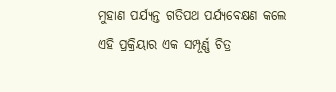ମୁହାଣ ପର୍ଯ୍ୟନ୍ତ ଗତିପଥ ପର୍ଯ୍ୟବେକ୍ଷଣ କଲେ ଏହି ପ୍ରକ୍ରିୟାର ଏକ ସମ୍ପୂର୍ଣ୍ଣ ଚିତ୍ର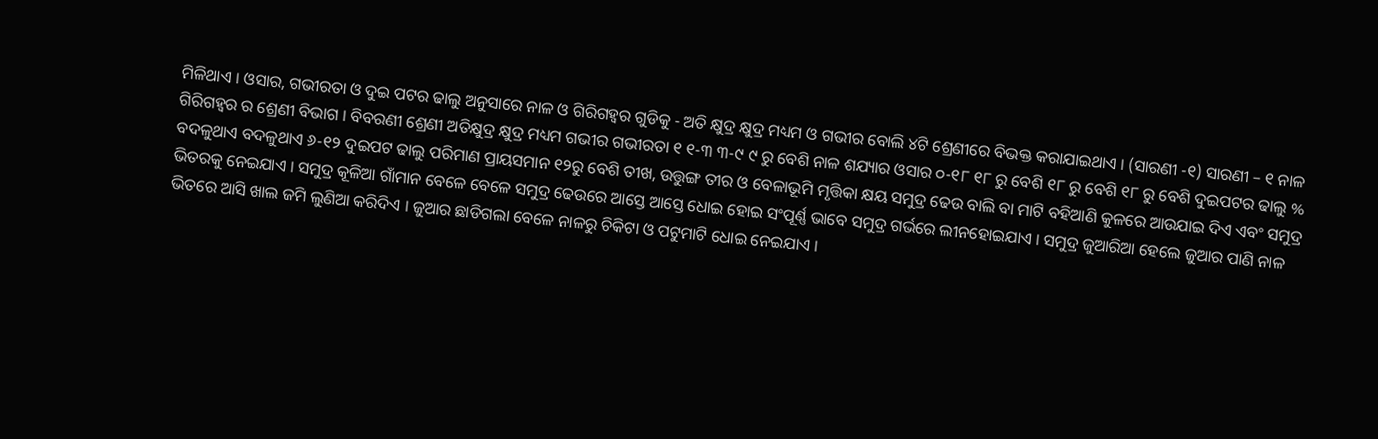ମିଳିଥାଏ । ଓସାର, ଗଭୀରତା ଓ ଦୁଇ ପଟର ଢାଲୁ ଅନୁସାରେ ନାଳ ଓ ଗିରିଗହ୍ଵର ଗୁଡିକୁ - ଅତି କ୍ଷୁଦ୍ର କ୍ଷୁଦ୍ର ମଧ୍ୟମ ଓ ଗଭୀର ବୋଲି ୪ଟି ଶ୍ରେଣୀରେ ବିଭକ୍ତ କରାଯାଇଥାଏ । (ସାରଣୀ -୧) ସାରଣୀ – ୧ ନାଳ ଗିରିଗହ୍ଵର ର ଶ୍ରେଣୀ ବିଭାଗ । ବିବରଣୀ ଶ୍ରେଣୀ ଅତିକ୍ଷୁଦ୍ର କ୍ଷୁଦ୍ର ମଧ୍ୟମ ଗଭୀର ଗଭୀରତା ୧ ୧-୩ ୩-୯ ୯ ରୁ ବେଶି ନାଳ ଶଯ୍ୟାର ଓସାର ୦-୧୮ ୧୮ ରୁ ବେଶି ୧୮ ରୁ ବେଶି ୧୮ ରୁ ବେଶି ଦୁଇପଟର ଢାଲୁ % ବଦଳୁଥାଏ ବଦଳୁଥାଏ ୬-୧୨ ଦୁଇପଟ ଢାଲୁ ପରିମାଣ ପ୍ରାୟସମାନ ୧୨ରୁ ବେଶି ତୀଖ, ଉତ୍ତୁଙ୍ଗ ତୀର ଓ ବେଳାଭୂମି ମୃତ୍ତିକା କ୍ଷୟ ସମୁଦ୍ର ଢେଉ ବାଲି ବା ମାଟି ବହିଆଣି କୁଳରେ ଆଉଯାଇ ଦିଏ ଏବଂ ସମୁଦ୍ର ଭିତରକୁ ନେଇଯାଏ । ସମୁଦ୍ର କୂଳିଆ ଗାଁମାନ ବେଳେ ବେଳେ ସମୁଦ୍ର ଢେଉରେ ଆସ୍ତେ ଆସ୍ତେ ଧୋଇ ହୋଇ ସଂପୂର୍ଣ୍ଣ ଭାବେ ସମୁଦ୍ର ଗର୍ଭରେ ଲୀନହୋଇଯାଏ । ସମୁଦ୍ର ଜୁଆରିଆ ହେଲେ ଜୁଆର ପାଣି ନାଳ ଭିତରେ ଆସି ଖାଲ ଜମି ଲୁଣିଆ କରିଦିଏ । ଜୁଆର ଛାଡିଗଲା ବେଳେ ନାଳରୁ ଚିକିଟା ଓ ପଟୁମାଟି ଧୋଇ ନେଇଯାଏ ।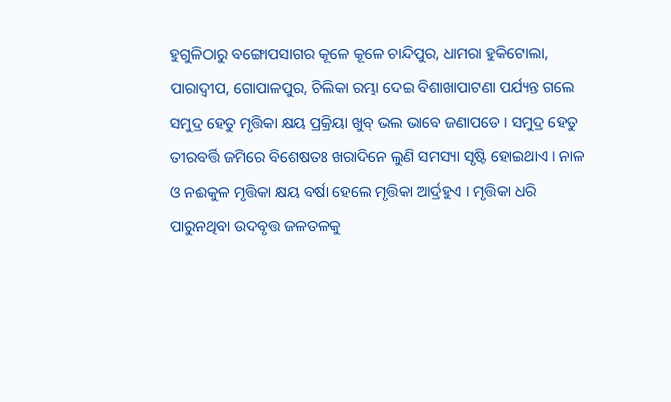ହୁଗୁଳିଠାରୁ ବଙ୍ଗୋପସାଗର କୂଳେ କୂଳେ ଚାନ୍ଦିପୁର, ଧାମରା ହୁକିଟୋଲା, ପାରାଦ୍ଵୀପ, ଗୋପାଳପୁର, ଚିଲିକା ରମ୍ଭା ଦେଇ ବିଶାଖାପାଟଣା ପର୍ଯ୍ୟନ୍ତ ଗଲେ ସମୁଦ୍ର ହେତୁ ମୃତ୍ତିକା କ୍ଷୟ ପ୍ରକ୍ରିୟା ଖୁବ୍ ଭଲ ଭାବେ ଜଣାପଡେ । ସମୁଦ୍ର ହେତୁ ତୀରବର୍ତ୍ତି ଜମିରେ ବିଶେଷତଃ ଖରାଦିନେ ଲୁଣି ସମସ୍ୟା ସୃଷ୍ଟି ହୋଇଥାଏ । ନାଳ ଓ ନଈକୁଳ ମୃତ୍ତିକା କ୍ଷୟ ବର୍ଷା ହେଲେ ମୃତ୍ତିକା ଆର୍ଦ୍ରହୁଏ । ମୃତ୍ତିକା ଧରି ପାରୁନଥିବା ଉଦବୃତ୍ତ ଜଳତଳକୁ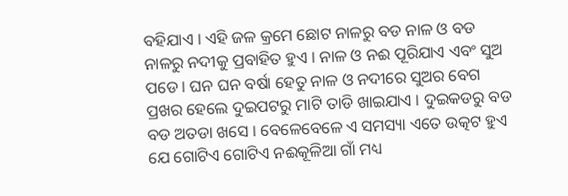ବହିଯାଏ । ଏହି ଜଳ କ୍ରମେ ଛୋଟ ନାଳରୁ ବଡ ନାଳ ଓ ବଡ ନାଳରୁ ନଦୀକୁ ପ୍ରବାହିତ ହୁଏ । ନାଳ ଓ ନଈ ପୂରିଯାଏ ଏବଂ ସୁଅ ପଡେ। ଘନ ଘନ ବର୍ଷା ହେତୁ ନାଳ ଓ ନଦୀରେ ସୁଅର ବେଗ ପ୍ରଖର ହେଲେ ଦୁଇପଟରୁ ମାଟି ତାଡି ଖାଇଯାଏ । ଦୁଇକଡରୁ ବଡ ବଡ ଅତଡା ଖସେ । ବେଳେବେଳେ ଏ ସମସ୍ୟା ଏତେ ଉତ୍କଟ ହୁଏ ଯେ ଗୋଟିଏ ଗୋଟିଏ ନଈକୂଳିଆ ଗାଁ ମଧ୍ୟ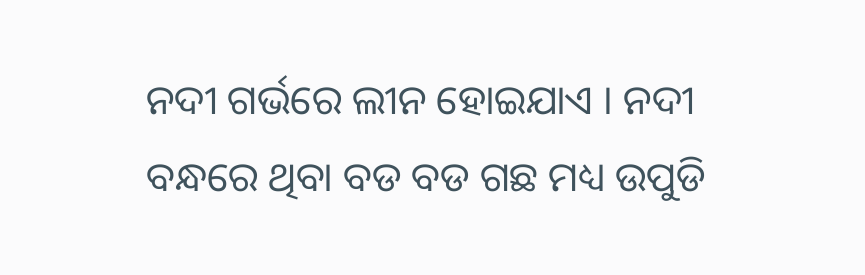ନଦୀ ଗର୍ଭରେ ଲୀନ ହୋଇଯାଏ । ନଦୀ ବନ୍ଧରେ ଥିବା ବଡ ବଡ ଗଛ ମଧ୍ୟ ଉପୁଡି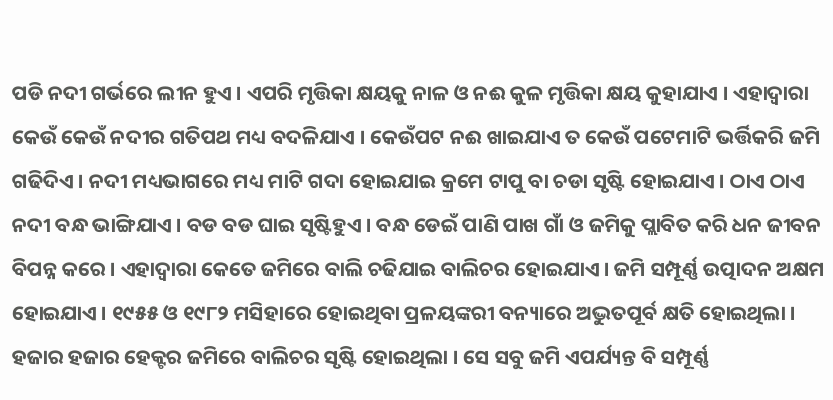ପଡି ନଦୀ ଗର୍ଭରେ ଲୀନ ହୁଏ । ଏପରି ମୃତ୍ତିକା କ୍ଷୟକୁ ନାଳ ଓ ନଈ କୁଳ ମୃତ୍ତିକା କ୍ଷୟ କୁହାଯାଏ । ଏହାଦ୍ଵାରା କେଉଁ କେଉଁ ନଦୀର ଗତିପଥ ମଧ୍ୟ ବଦଳିଯାଏ । କେଉଁପଟ ନଈ ଖାଇଯାଏ ତ କେଉଁ ପଟେମାଟି ଭର୍ତ୍ତିକରି ଜମି ଗଢିଦିଏ । ନଦୀ ମଧ୍ୟଭାଗରେ ମଧ୍ୟ ମାଟି ଗଦା ହୋଇଯାଇ କ୍ରମେ ଟାପୁ ବା ଚଡା ସୃଷ୍ଟି ହୋଇଯାଏ । ଠାଏ ଠାଏ ନଦୀ ବନ୍ଧ ଭାଙ୍ଗିଯାଏ । ବଡ ବଡ ଘାଇ ସୃଷ୍ଟିହୁଏ । ବନ୍ଧ ଡେଇଁ ପାଣି ପାଖ ଗାଁ ଓ ଜମିକୁ ପ୍ଲାବିତ କରି ଧନ ଜୀବନ ବିପନ୍ନ କରେ । ଏହାଦ୍ଵାରା କେତେ ଜମିରେ ବାଲି ଚଢିଯାଇ ବାଲିଚର ହୋଇଯାଏ । ଜମି ସମ୍ପୂର୍ଣ୍ଣ ଉତ୍ପାଦନ ଅକ୍ଷମ ହୋଇଯାଏ । ୧୯୫୫ ଓ ୧୯୮୨ ମସିହାରେ ହୋଇଥିବା ପ୍ରଳୟଙ୍କରୀ ବନ୍ୟାରେ ଅଦ୍ଭୁତପୂର୍ବ କ୍ଷତି ହୋଇଥିଲା । ହଜାର ହଜାର ହେକ୍ଟର ଜମିରେ ବାଲିଚର ସୃଷ୍ଟି ହୋଇଥିଲା । ସେ ସବୁ ଜମି ଏପର୍ଯ୍ୟନ୍ତ ବି ସମ୍ପୂର୍ଣ୍ଣ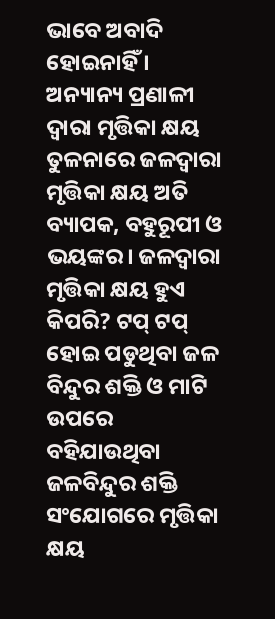ଭାବେ ଅବାଦି ହୋଇନାହିଁ । ଅନ୍ୟାନ୍ୟ ପ୍ରଣାଳୀ ଦ୍ଵାରା ମୃତ୍ତିକା କ୍ଷୟ ତୁଳନାରେ ଜଳଦ୍ଵାରା ମୃତ୍ତିକା କ୍ଷୟ ଅତି ବ୍ୟାପକ, ବହୁରୂପୀ ଓ ଭୟଙ୍କର। ଜଳଦ୍ଵାରା ମୃତ୍ତିକା କ୍ଷୟ ହୁଏ କିପରି? ଟପ୍ ଟପ୍ ହୋଇ ପଡୁଥିବା ଜଳ ବିନ୍ଦୁର ଶକ୍ତି ଓ ମାଟି ଉପରେ ବହିଯାଉଥିବା ଜଳବିନ୍ଦୁର ଶକ୍ତି ସଂଯୋଗରେ ମୃତ୍ତିକା କ୍ଷୟ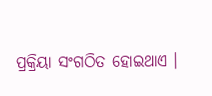ପ୍ରକ୍ରିୟା ସଂଗଠିତ ହୋଇଥାଏ ।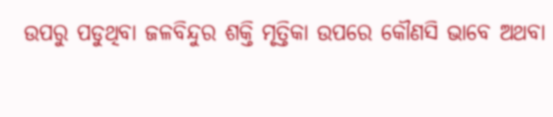ଉପରୁ ପଡୁଥିବା ଜଳବିନ୍ଦୁର ଶକ୍ତି ମୃତ୍ତିକା ଉପରେ କୌଣସି ଭାବେ ଅଥବା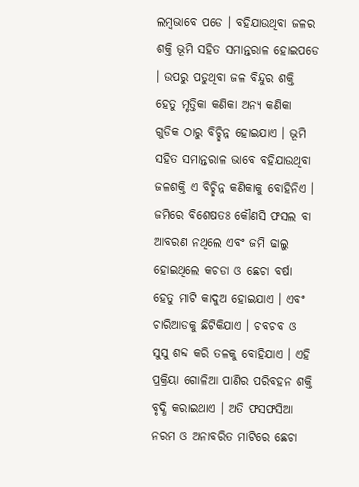ଲମ୍ବଭାବେ ପଡେ । ବହିଯାଉଥିବା ଜଳର ଶକ୍ତି ଭୂମି ସହିତ ସମାନ୍ତରାଳ ହୋଇପଡେ । ଉପରୁ ପଡୁଥିବା ଜଳ ବିନ୍ଦୁର ଶକ୍ତି ହେତୁ ମୃତ୍ତିକା କଣିକା ଅନ୍ୟ କଣିକା ଗୁଡିକ ଠାରୁ ବିଚ୍ଛିନ୍ନ ହୋଇଯାଏ । ଭୂମି ସହିତ ସମାନ୍ତରାଳ ଭାବେ ବହିଯାଉଥିବା ଜଳଶକ୍ତି ଏ ବିଚ୍ଛିନ୍ନ କଣିକାକୁ ବୋହିନିଏ । ଜମିରେ ବିଶେଷତଃ କୌଣସି ଫସଲ ବା ଆବରଣ ନଥିଲେ ଏବଂ ଜମି ଢାଲୁ ହୋଇଥିଲେ କଚଡା ଓ ଛେଚା ବର୍ଷା ହେତୁ ମାଟି କାଦୁଅ ହୋଇଯାଏ । ଏବଂ ଚାରିଆଡକୁ ଛିଟିକିଯାଏ । ଚବଚବ ଓ ସୁସୁ ଶବ୍ଦ କରି ତଳକୁ ବୋହିଯାଏ । ଏହି ପ୍ରକ୍ରିୟା ଗୋଳିଆ ପାଣିର ପରିବହନ ଶକ୍ତି ବୃଦ୍ଧି କରାଇଥାଏ । ଅତି ଫସଫସିଆ ନରମ ଓ ଅନାବରିତ ମାଟିରେ ଛେଚା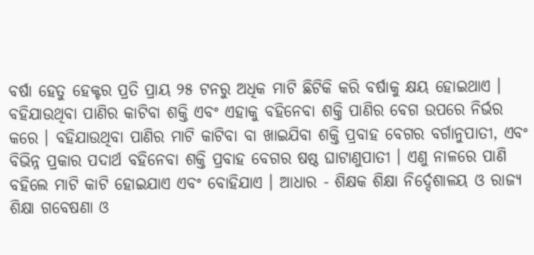ବର୍ଷା ହେତୁ ହେକ୍ଟର ପ୍ରତି ପ୍ରାୟ ୨୫ ଟନରୁ ଅଧିକ ମାଟି ଛିଟିକି କରି ବର୍ଷାକୁ କ୍ଷୟ ହୋଇଥାଏ । ବହିଯାଉଥିବା ପାଣିର କାଟିବା ଶକ୍ତି ଏବଂ ଏହାକୁ ବହିନେବା ଶକ୍ତି ପାଣିର ବେଗ ଉପରେ ନିର୍ଭର କରେ । ବହିଯାଉଥିବା ପାଣିର ମାଟି କାଟିବା ବା ଖାଇଯିବା ଶକ୍ତି ପ୍ରବାହ ବେଗର ବର୍ଗାନୁପାତୀ, ଏବଂ ବିଭିନ୍ନ ପ୍ରକାର ପଦାର୍ଥ ବହିନେବା ଶକ୍ତି ପ୍ରବାହ ବେଗର ଷଷ୍ଠ ଘାଟାଣୁପାତୀ । ଏଣୁ ନାଳରେ ପାଣି ବହିଲେ ମାଟି କାଟି ହୋଇଯାଏ ଏବଂ ବୋହିଯାଏ । ଆଧାର - ଶିକ୍ଷକ ଶିକ୍ଷା ନିର୍ଦ୍ଦେଶାଳୟ ଓ ରାଜ୍ୟ ଶିକ୍ଷା ଗବେଷଣା ଓ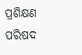ପ୍ରଶିକ୍ଷଣ ପରିଷଦ